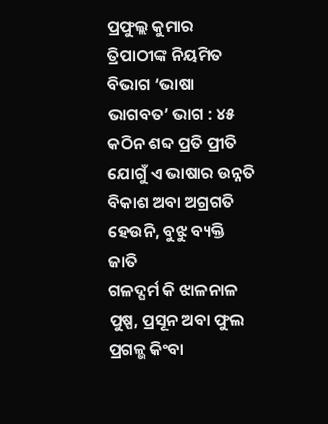ପ୍ରଫୁଲ୍ଲ କୁମାର ତ୍ରିପାଠୀଙ୍କ ନିୟମିତ ବିଭାଗ ‘ଭାଷା ଭାଗବତ’ ଭାଗ : ୪୫
କଠିନ ଶବ୍ଦ ପ୍ରତି ପ୍ରୀତି
ଯୋଗୁଁ ଏ ଭାଷାର ଉନ୍ନତି
ବିକାଶ ଅବା ଅଗ୍ରଗତି
ହେଉନି, ବୁଝୁ ବ୍ୟକ୍ତି ଜାତି
ଗଳଦ୍ଘର୍ମ କି ଝାଳନାଳ
ପୁଷ୍ପ, ପ୍ରସୂନ ଅବା ଫୁଲ
ପ୍ରଗଳ୍ଭ କିଂବା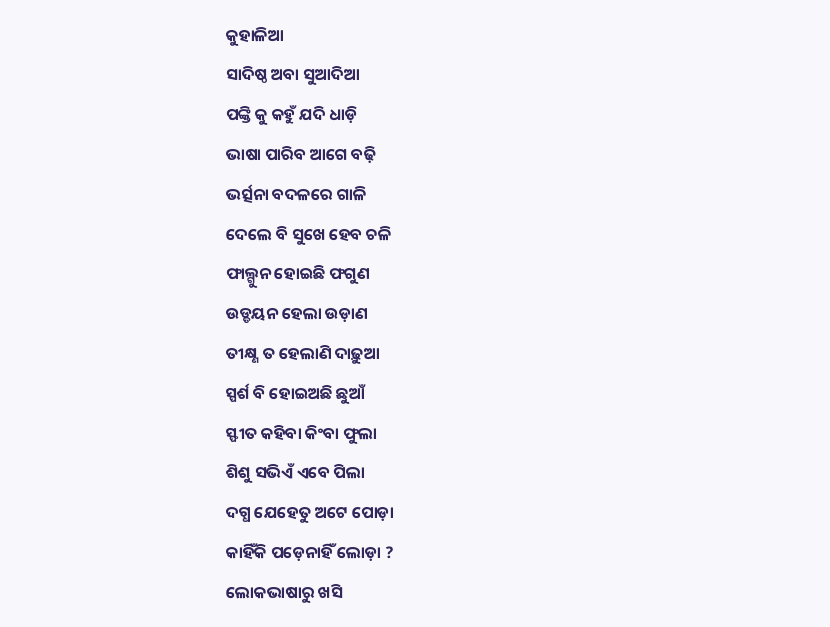କୁହାଳିଆ
ସାଦିଷ୍ଠ ଅବା ସୁଆଦିଆ
ପଙ୍କ୍ତି କୁ କହୁଁ ଯଦି ଧାଡ଼ି
ଭାଷା ପାରିବ ଆଗେ ବଢ଼ି
ଭର୍ତ୍ସନା ବଦଳରେ ଗାଳି
ଦେଲେ ବି ସୁଖେ ହେବ ଚଳି
ଫାଲ୍ଗୁନ ହୋଇଛି ଫଗୁଣ
ଉଡ୍ଡୟନ ହେଲା ଉଡ଼ାଣ
ତୀକ୍ଷ୍ଣ ତ ହେଲାଣି ଦାଢ଼ୁଆ
ସ୍ପର୍ଶ ବି ହୋଇଅଛି ଛୁଆଁ
ସ୍ଫୀତ କହିବା କିଂବା ଫୁଲା
ଶିଶୁ ସଭିଏଁ ଏବେ ପିଲା
ଦଗ୍ଧ ଯେହେତୁ ଅଟେ ପୋଡ଼ା
କାହିଁକି ପଡ଼େନାହିଁ ଲୋଡ଼ା ?
ଲୋକଭାଷାରୁ ଖସି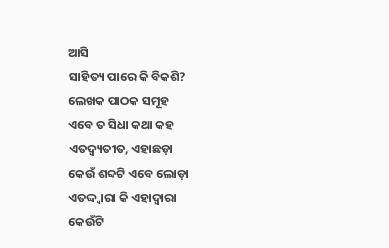ଆସି
ସାହିତ୍ୟ ପାରେ କି ବିକଶି?
ଲେଖକ ପାଠକ ସମୂହ
ଏବେ ତ ସିଧା କଥା କହ
ଏତଦ୍ବ୍ୟତୀତ, ଏହାଛଡ଼ା
କେଉଁ ଶବ୍ଦଟି ଏବେ ଲୋଡ଼ା
ଏତଦ୍ଦ୍ବାରା କି ଏହାଦ୍ବାରା
କେଉଁଟି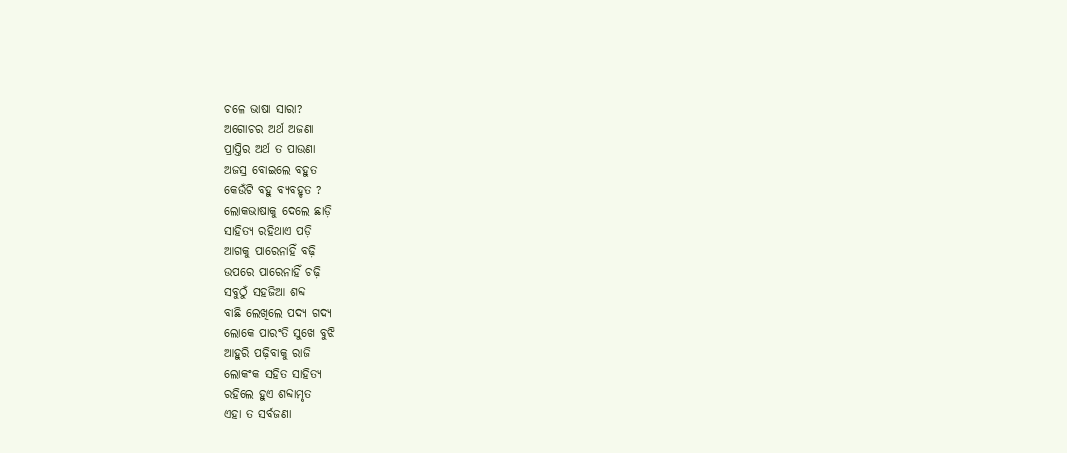ଚଳେ ଭାଷା ସାରା?
ଅଗୋଚର ଅର୍ଥ ଅଜଣା
ପ୍ରାପ୍ତିର ଅର୍ଥ ତ ପାଉଣା
ଅଜସ୍ର ବୋଇଲେ ବହୁତ
କେଉଁଟି ବହୁ ବ୍ୟବହୃତ ?
ଲୋକଭାଷାକୁ ଦେଲେ ଛାଡ଼ି
ସାହିତ୍ୟ ରହିଥାଏ ପଡ଼ି
ଆଗକୁ ପାରେନାହିଁ ବଢ଼ି
ଉପରେ ପାରେନାହିଁ ଚଢ଼ି
ସବୁଠୁଁ ସହଜିଆ ଶବ୍ଦ
ବାଛି ଲେଖିଲେ ପଦ୍ୟ ଗଦ୍ୟ
ଲୋକେ ପାରଂତି ସୁଖେ ବୁଝି
ଆହୁରି ପଢ଼ିବାକୁ ରାଜି
ଲୋକଂକ ସହିତ ସାହିତ୍ୟ
ରହିଲେ ହୁଏ ଶବ୍ଦାମୃତ
ଏହା ତ ସର୍ବଜଣା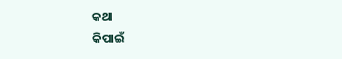କଥା
କିପାଇଁ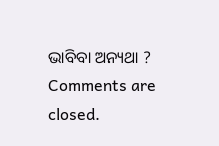ଭାବିବା ଅନ୍ୟଥା ?
Comments are closed.